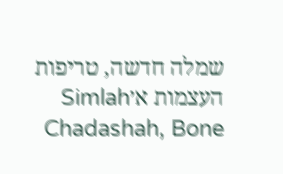שמלה חדשה, טריפות העצמות א׳Simlah Chadashah, Bone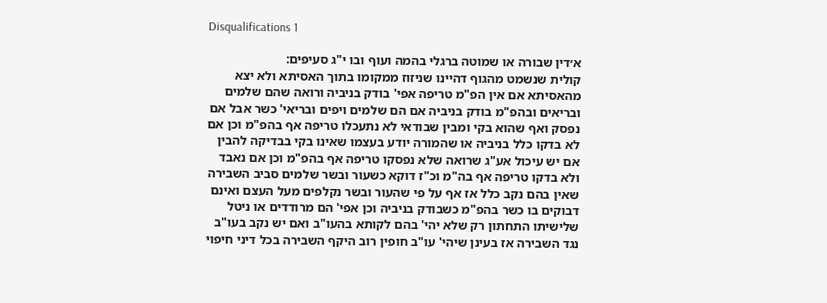Disqualifications 1

א׳דין שבורה או שמוטה ברגלי בהמה ועוף ובו י"ג סעיפים:
קולית שנשמט מהגוף דהיינו שניזוז ממקומו בתוך האסיתא ולא יצא מהאסיתא אם אין הפ"מ טריפה אפי' בודק בניביה ורואה שהם שלמים ובריאים ובהפ"מ בודק בניביה אם הם שלמים ויפים ובריאי' כשר אבל אם נפסק ואף שהוא בקי ומבין שבודאי לא נתעכלו טריפה אף בהפ"מ וכן אם לא בדקו כלל בניביה או שהמורה יודע בעצמו שאינו בקי בבדיקה להבין אם יש עיכול אע"ג שרואה שלא נפסקו טריפה אף בהפ"מ וכן אם נאבד ולא בדקו טריפה אף בה"מ וכ"ז דוקא כשעור ובשר שלמים סביב השבירה שאין בהם נקב כלל אז אף על פי שהעור ובשר נקלפים מעל העצם ואינם דבוקים בו כשר בהפ"מ כשבודק בניביה וכן אפי' הם מרודדים או ניטל שלישיתו התחתון רק שלא יהי' בהם לקותא בהעו"ב ואם יש נקב בעו"ב נגד השבירה אז בעינן שיהי' עו"ב חופין רוב היקף השבירה בכל דיני חיפוי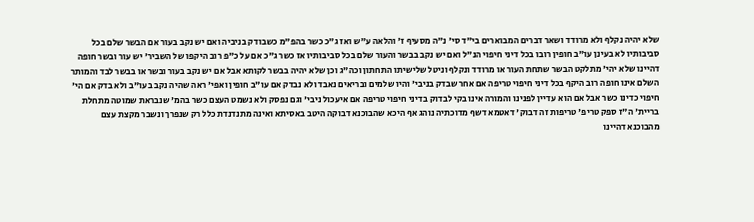שלא יהיה נקלף ולא מרודד ושאר דברים המבוארים בי"ד סי' נ"ה מסעיף ז' והלאה ע"ש ואז ג"כ כשר בהפ"מ כשבודק בניביה ואם יש נקב בעור אם הבשר שלם בכל סביבותיו לא בעינן עו"ב חופין רובו בכל דיני חיפוי הנ"ל ואם יש נקב בבשר והעור שלם בכל סביבותיו אז כשר ג"כ אם על כ"פ רוב היקפו של השביר' יש עור ובשר חופה דהיינו שלא יהי' מתלקט הבשר שתחת העור או מרודד ונקלף וניטל שלישיתו התחתון וכה"ג וכן שלא יהיה בבשר לקותא אבל אם יש נקב בעור ובשר או בבשר לבד והמותר השלם אינו חופה רוב היקף בכל דיני חיפוי טריפה אם אחר שבדק בניבי' והיו שלמים ובריאים נאבד ולא נבדק אם עו"ב חופין ואפי' ראה שהיה נקב בעו"ב ולא בדק אם הי' חיפוי כדינו כשר אבל אם הוא עדיין לפנינו והמורה אינו בקי לבדוק בדיני חיפוי טריפה אם איעכול ניבי' וגם נפסק ולא נשמט העצם כשר בהמ' שנבראת שמוטה מתחלת בריית' ה"ז ספק טריפ' טריפות זה דבוק' דאטמא דשף מדוכתיה נוהג אף היכא שהבוכנא דבוקה היטב באסיתא ואינה מתנדנדת כלל רק שנפרך ונשבר מקצת עצם מהבוכנא דהיינו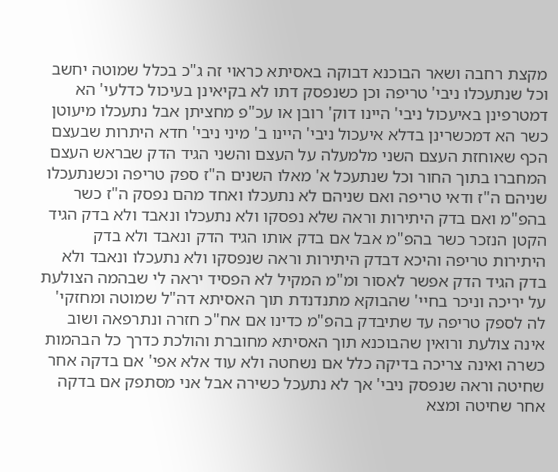מקצת רחבה ושאר הבוכנא דבוקה באסיתא כראוי זה ג"כ בכלל שמוטה יחשב וכל שנתעכלו ניבי' טריפה וכן כשנפסק דתו לא בקיאינן בעיכול כדלעי' הא דמטרפינן באיעכול ניבי' היינו דוק' רובן או עכ"פ מחציתן אבל נתעכלו מיעוטן כשר הא דמכשרינן בדלא איעכול ניבי' היינו ב' מיני ניבי' חדא היתרות שבעצם הכף שאוחזת העצם השני מלמעלה על העצם והשני הגיד הדק שבראש העצם המחברו בתוך החור וכל שנתעכל א' מאלו השנים ה"ז ספק טריפה וכשנתעכלו שניהם ה"ז ודאי טריפה ואם שניהם לא נתעכלו ואחד מהם נפסק ה"ז כשר בהפ"מ ואם בדק היתירות וראה שלא נפסקו ולא נתעכלו ונאבד ולא בדק הגיד הקטן הנזכר כשר בהפ"מ אבל אם בדק אותו הגיד הדק ונאבד ולא בדק היתירות טריפה והיכא דבדק היתירות וראה שנפסקו ולא נתעכלו ונאבד ולא בדק הגיד הדק אפשר לאסור ומ"מ המקיל לא הפסיד יראה לי שבהמה הצולעת על יריכה וניכר בחיי' שהבוקא מתנדנדת תוך האסיתא דה"ל שמוטה ומחזקי' לה לספק טריפה עד שתיבדק בהפ"מ כדינו אם אח"כ חזרה ונתרפאה ושוב אינה צולעת ורואין שהבוכנא תוך האסיתא מחוברת והולכת כדרך כל הבהמות כשרה ואינה צריכה בדיקה כלל אם נשחטה ולא עוד אלא אפי' אם בדקה אחר שחיטה וראה שנפסק ניבי' אך לא נתעכל כשירה אבל אני מסתפק אם בדקה אחר שחיטה ומצא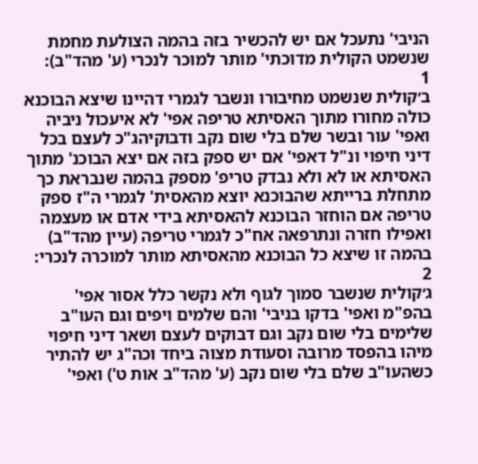הניבי' נתעכל אם יש להכשיר בזה בהמה הצולעת מחמת שנשמט הקולית מדוכתי' מותר למוכר לנכרי (ע' מהד"ב):
1
ב׳קולית שנשמט מחיבורו ונשבר לגמרי דהיינו שיצא הבוכנא כולה מחורו מתוך האסיתא טריפה אפי' לא איעכול ניביה ואפי' עור ובשר שלם בלי שום נקב ודבוקיהג"כ לעצם בכל דיני חיפוי ונ"ל דאפי' אם יש ספק בזה אם יצא הבוכנ' מתוך האסיתא או לא ולא נבדק טריפ' מספק בהמה שנבראת כך מתחלת ברייתא שהבוכנא יוצא מהאסית' לגמרי ה"ז ספק טריפה אם הוחזר הבוכנא להאסיתא בידי אדם או מעצמה ואפילו חזרה ונתרפאה אח"כ לגמרי טריפה (עיין מהד"ב) בהמה זו שיצא כל הבוכנא מהאסיתא מותר למוכרה לנכרי:
2
ג׳קולית שנשבר סמוך לגוף ולא נקשר כלל אסור אפי' בהפ"מ ואפי' בדקו בניבי' והם שלמים ויפים וגם העו"ב שלימים בלי שום נקב וגם דבוקים לעצם ושאר דיני חיפוי מיהו בהפסד מרובה וסעודת מצוה ביחד וכה"ג יש להתיר כשהעו"ב שלם בלי שום נקב (ע' מהד"ב אות ט') ואפי'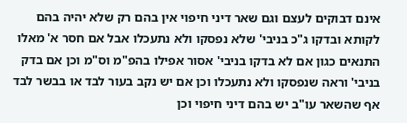אינם דבוקים לעצם וגם שאר דיני חיפוי אין בהם רק שלא יהיה בהם לקותא ובדקו ג"כ בניבי' שלא נפסקו ולא נתעכלו אבל אם חסר א' מאלו התנאים כגון אם לא בדקו בניבי' אסור אפילו בהפ"מ וס"מ וכן אם בדק בניבי' וראה שנפסקו ולא נתעכלו וכן אם יש נקב בעור לבד או בבשר לבד אף שהשאר עו"ב יש בהם דיני חיפוי וכן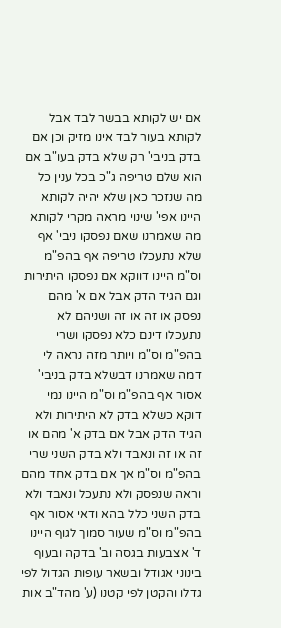אם יש לקותא בבשר לבד אבל לקותא בעור לבד אינו מזיק וכן אם בדק בניבי' רק שלא בדק בעו"ב אם הוא שלם טריפה ג"כ בכל ענין כל מה שנזכר כאן שלא יהיה לקותא היינו אפי' שינוי מראה מקרי לקותא מה שאמרנו שאם נפסקו ניבי' אף שלא נתעכלו טריפה אף בהפ"מ וס"מ היינו דווקא אם נפסקו היתירות וגם הגיד הדק אבל אם א' מהם נפסק או זה או זה ושניהם לא נתעכלו דינם כלא נפסקו ושרי בהפ"מ וס"מ ויותר מזה נראה לי דמה שאמרנו דבשלא בדק בניבי' אסור אף בהפ"מ וס"מ היינו נמי דוקא כשלא בדק לא היתירות ולא הגיד הדק אבל אם בדק א' מהם או זה או זה ונאבד ולא בדק השני שרי בהפ"מ וס"מ אך אם בדק אחד מהם וראה שנפסק ולא נתעכל ונאבד ולא בדק השני כלל בהא ודאי אסור אף בהפ"מ וס"מ שעור סמוך לגוף היינו ד' אצבעות בגסה וב' בדקה ובעוף בינוני אגודל ובשאר עופות הגדול לפי גדלו והקטן לפי קטנו (ע' מהד"ב אות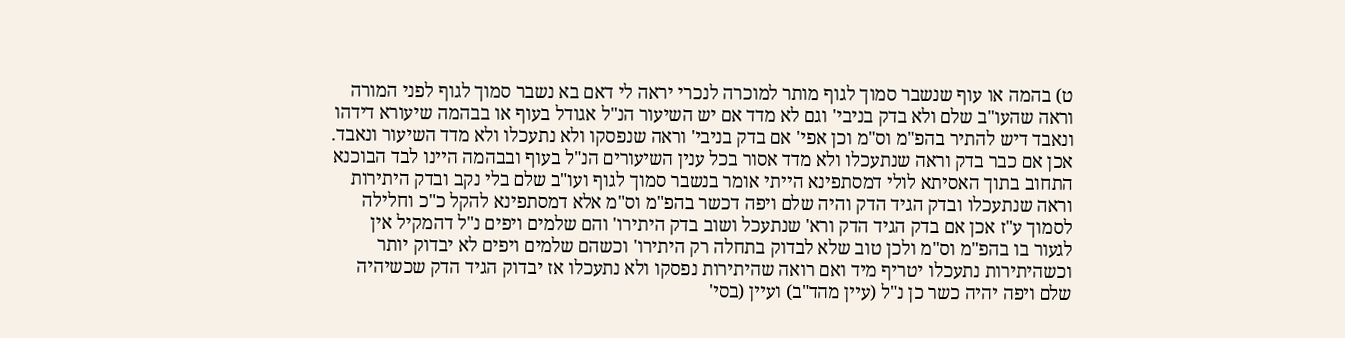ט) בהמה או עוף שנשבר סמוך לגוף מותר למוכרה לנכרי יראה לי דאם בא נשבר סמוך לגוף לפני המורה וראה שהעו"ב שלם ולא בדק בניבי' וגם לא מדד אם יש השיעור הנ"ל אגודל בעוף או בבהמה שיעורא דידהו ונאבד דיש להתיר בהפ"מ וס"מ וכן אפי' אם בדק בניבי' וראה שנפסקו ולא נתעכלו ולא מדד השיעור ונאבד. אכן אם כבר בדק וראה שנתעכלו ולא מדד אסור בכל ענין השיעורים הנ"ל בעוף ובבהמה היינו לבד הבוכנא התחוב בתוך האסיתא לולי דמסתפינא הייתי אומר בנשבר סמוך לגוף ועו"ב שלם בלי נקב ובדק היתירות וראה שנתעכלו ובדק הגיד הדק והיה שלם ויפה דכשר בהפ"מ וס"מ אלא דמסתפינא להקל כ"כ וחלילה לסמוך ע"ז אכן אם בדק הגיד הדק ורא' שנתעכל ושוב בדק היתירו' והם שלמים ויפים נ"ל דהמקיל אין לגעור בו בהפ"מ וס"מ ולכן טוב שלא לבדוק בתחלה רק היתירו' וכשהם שלמים ויפים לא יבדוק יותר וכשהיתירות נתעכלו יטריף מיד ואם רואה שהיתירות נפסקו ולא נתעכלו אז יבדוק הגיד הדק שכשיהיה שלם ויפה יהיה כשר כן נ"ל (עיין מהד"ב) ועיין (בסי'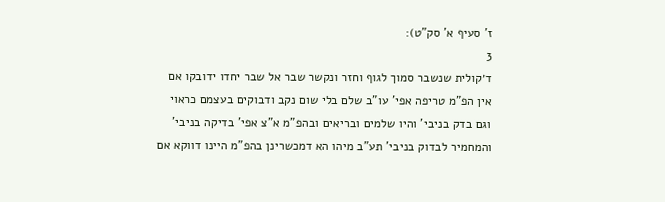ז' סעיף א' סק"ט):
3
ד׳קולית שנשבר סמוך לגוף וחזר ונקשר שבר אל שבר יחדו ידובקו אם אין הפ"מ טריפה אפי' עו"ב שלם בלי שום נקב ודבוקים בעצמם כראוי וגם בדק בניבי' והיו שלמים ובריאים ובהפ"מ א"צ אפי' בדיקה בניבי' והמחמיר לבדוק בניבי' תע"ב מיהו הא דמכשרינן בהפ"מ היינו דווקא אם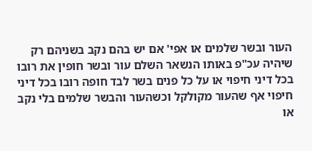העור ובשר שלמים או אפי' אם יש בהם נקב בשניהם רק שיהיה עכ"פ באותו הנשאר השלם עור ובשר חופין את רובו בכל דיני חיפוי או על כל פנים בשר לבד חופה רובו בכל דיני חיפוי אף שהעור מקולקל וכשהעור והבשר שלמים בלי נקב או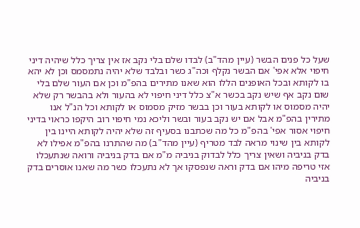שעל כל פנים הבשר (עיין מהד"ב) לבדו שלם בלי נקב אז אין צריך כלל שיהיה דיני חיפוי אלא אפי' אם הבשר נקלף וכה"ג כשר ובלבד שלא יהיה נתמסמס וכן לא יהא בו לקותא ובכל האופנים הללו הוא שאנו מתירים בהפ"מ וכן אם העור שלם בלי שום נקב אף שיש נקב בכשר א"צ כלל דיני חיפוי לא בהעור ולא בהבשר רק שלא יהיה מסמוס או לקותא בעור וכן בבשר מזיק מסמוס או לקותא וכל הנ"ל אנו מתירין בהפ"מ אבל אם יש נקב בעור ובשר וליכא נמי חיפוי רוב היקפו כראוי בדיני חיפוי אסור אפי' בהפ"מ כל מה שכתבנו בסעיף זה שלא יהיה לקותא היינו בין לקותא בין שינוי מראה לבד מטריף (עיין מהד"ב) מה שהתרנו בהפ"מ אפילו לא בדק בניביה ושאין צריך כלל לבדוק בניביה מ"מ אם בדק בניביה ורואה שנתעכלו אזי טריפה מיהו אם בדק וראה שנפסקו אך לא נתעכלו כשר מה שאנו אוסרים בדק בניביה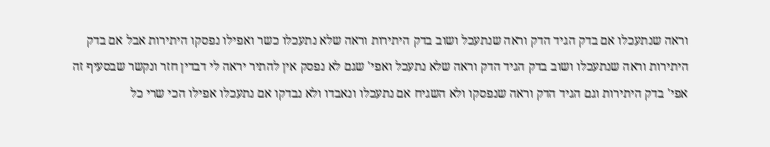וראה שנתעכלו אם בדק הגיד הדק וראה שנתעכל ושוב בדק היתירות וראה שלא נתעכלו כשר ואפילו נפסקו היתירות אבל אם בדק היתירות וראה שנתעכלו ושוב בדק הגיד הדק וראה שלא נתעכל ואפי' שגם לא נפסק אין להתיר יראה לי דבדין חזר ונקשר שבסעיף זה אפי' בדק היתירות וגם הגיד הדק וראה שנפסקו ולא השגיח אם נתעכלו ונאבדו ולא נבדקו אם נתעכלו אפילו הכי שרי כל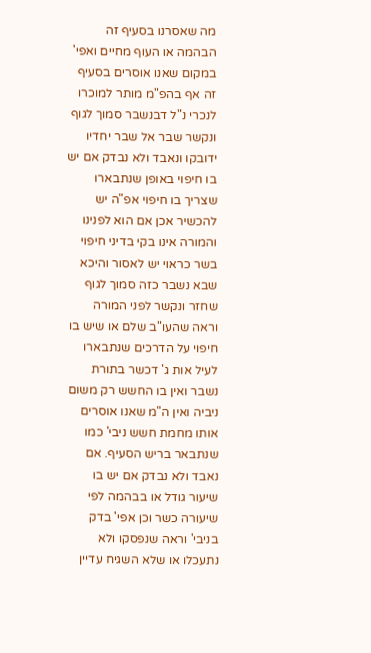מה שאסרנו בסעיף זה הבהמה או העוף מחיים ואפי' במקום שאנו אוסרים בסעיף זה אף בהפ"מ מותר למוכרו לנכרי נ"ל דבנשבר סמוך לגוף ונקשר שבר אל שבר יחדיו ידובקו ונאבד ולא נבדק אם יש בו חיפוי באופן שנתבארו שצריך בו חיפוי אפ"ה יש להכשיר אכן אם הוא לפנינו והמורה אינו בקי בדיני חיפוי בשר כראוי יש לאסור והיכא שבא נשבר כזה סמוך לגוף שחזר ונקשר לפני המורה וראה שהעו"ב שלם או שיש בו חיפוי על הדרכים שנתבארו לעיל אות ג' דכשר בתורת נשבר ואין בו החשש רק משום ניביה ואין ה"מ שאנו אוסרים אותו מחמת חשש ניבי' כמו שנתבאר בריש הסעיף. אם נאבד ולא נבדק אם יש בו שיעור גודל או בבהמה לפי שיעורה כשר וכן אפי' בדק בניבי' וראה שנפסקו ולא נתעכלו או שלא השגיח עדיין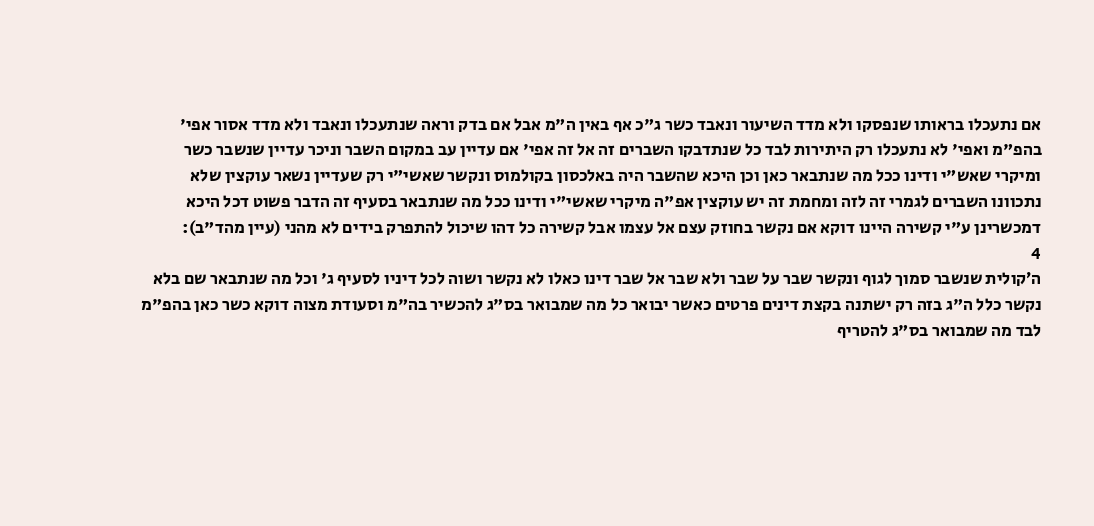אם נתעכלו בראותו שנפסקו ולא מדד השיעור ונאבד כשר ג"כ אף באין ה"מ אבל אם בדק וראה שנתעכלו ונאבד ולא מדד אסור אפי' בהפ"מ ואפי' לא נתעכלו רק היתירות לבד כל שנתדבקו השברים זה אל זה אפי' אם עדיין עב במקום השבר וניכר עדיין שנשבר כשר ומיקרי שאש"י ודינו ככל מה שנתבאר כאן וכן היכא שהשבר היה באלכסון בקולמוס ונקשר שאשי"י רק שעדיין נשאר עוקצין שלא נתכוונו השברים לגמרי זה לזה ומחמת זה יש עוקצין אפ"ה מיקרי שאשי"י ודינו ככל מה שנתבאר בסעיף זה הדבר פשוט דכל היכא דמכשרינן ע"י קשירה היינו דוקא אם נקשר בחוזק עצם אל עצמו אבל קשירה כל דהו שיכול להתפרק בידים לא מהני (עיין מהד"ב):
4
ה׳קולית שנשבר סמוך לגוף ונקשר שבר על שבר ולא שבר אל שבר דינו כאלו לא נקשר ושוה לכל דיניו לסעיף ג' וכל מה שנתבאר שם בלא נקשר כלל ה"ג בזה רק ישתנה בקצת דינים פרטים כאשר יבואר כל מה שמבואר בס"ג להכשיר בה"מ וסעודת מצוה דוקא כשר כאן בהפ"מ לבד מה שמבואר בס"ג להטריף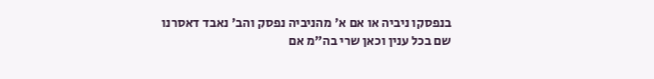בנפסקו ניביה או אם א' מהניביה נפסק והב' נאבד דאסרנו שם בכל ענין וכאן שרי בה"מ אם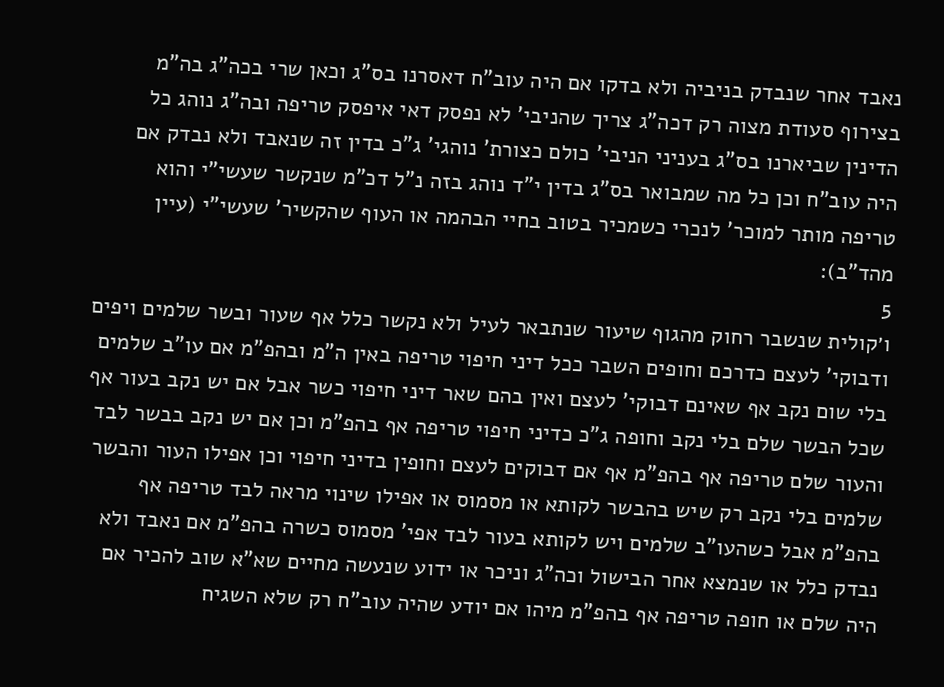נאבד אחר שנבדק בניביה ולא בדקו אם היה עוב"ח דאסרנו בס"ג וכאן שרי בכה"ג בה"מ בצירוף סעודת מצוה רק דכה"ג צריך שהניבי' לא נפסק דאי איפסק טריפה ובה"ג נוהג כל הדינין שביארנו בס"ג בעניני הניבי' כולם כצורת' נוהגי' ג"כ בדין זה שנאבד ולא נבדק אם היה עוב"ח וכן כל מה שמבואר בס"ג בדין י"ד נוהג בזה נ"ל דכ"מ שנקשר שעשי"י והוא טריפה מותר למוכר' לנכרי כשמכיר בטוב בחיי הבהמה או העוף שהקשיר' שעשי"י (עיין מהד"ב):
5
ו׳קולית שנשבר רחוק מהגוף שיעור שנתבאר לעיל ולא נקשר כלל אף שעור ובשר שלמים ויפים ודבוקי' לעצם כדרכם וחופים השבר ככל דיני חיפוי טריפה באין ה"מ ובהפ"מ אם עו"ב שלמים בלי שום נקב אף שאינם דבוקי' לעצם ואין בהם שאר דיני חיפוי כשר אבל אם יש נקב בעור אף שכל הבשר שלם בלי נקב וחופה ג"כ כדיני חיפוי טריפה אף בהפ"מ וכן אם יש נקב בבשר לבד והעור שלם טריפה אף בהפ"מ אף אם דבוקים לעצם וחופין בדיני חיפוי וכן אפילו העור והבשר שלמים בלי נקב רק שיש בהבשר לקותא או מסמוס או אפילו שינוי מראה לבד טריפה אף בהפ"מ אבל כשהעו"ב שלמים ויש לקותא בעור לבד אפי' מסמוס כשרה בהפ"מ אם נאבד ולא נבדק כלל או שנמצא אחר הבישול וכה"ג וניכר או ידוע שנעשה מחיים שא"א שוב להכיר אם היה שלם או חופה טריפה אף בהפ"מ מיהו אם יודע שהיה עוב"ח רק שלא השגיח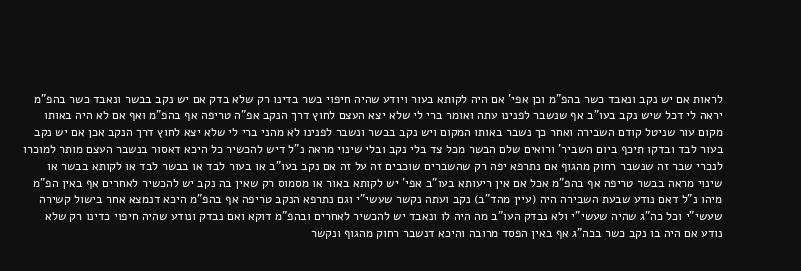לראות אם יש נקב ונאבד כשר בהפ"מ וכן אפי' אם היה לקותא בעור ויודע שהיה חיפוי בשר בדינו רק שלא בדק אם יש נקב בבשר ונאבד כשר בהפ"מ יראה לי דכל שיש נקב בעו"ב אף שנשבר לפנינו עתה ואומר ברי לי שלא יצא העצם לחוץ דרך הנקב אפ"ה טריפה אף בהפ"מ ואף אם לא היה באותו מקום עור שניטל קודם השבירה ואחר כך נשבר באותו המקום ויש נקב בבשר ונשבר לפנינו לא מהני ברי לי שלא יצא לחוץ דרך הנקב אכן אם יש נקב בעור לבד ובדקו תיכף ביום השביר' ורואים שלם הבשר מכל צד בלי נקב ובלי שינוי מראה נ"ל דיש להכשיר כל היכא דאסור בנשבר העצם מותר למוכרו לנכרי שבר זה שנשבר רחוק מהגוף אם נתרפא יפה רק שהשברים שוכבים זה על זה אם נקב בעו"ב או בעור לבד או בבשר לבד או לקותא בבשר או שינוי מראה בבשר טריפה אף בהפ"מ אכל אם אין ריעותא בעו"ב אפי' יש לקותא באור או מסמוס רק שאין בה נקב יש להכשיר לאחרים אף באין הפ"מ מיהו נ"ל דאם נודע שבעת השבירה היה (עיין מהד"ב) נקב ועתה נקשר שעשי"י וגם נתרפא הנקב טריפה אף בהפ"מ היכא דנמצא אחר בישול קשירה שעשי"י וכל כה"ג שהיה שעשי"י ולא נבדק העו"ב מה היה לו ונאבד יש להכשיר לאחרים ובהפ"מ דוקא ואם נבדק ונודע שהיה חיפוי כדינו רק שלא נודע אם היה בו נקב כשר בכה"ג אף באין הפסד מרובה והיכא דנשבר רחוק מהגוף ונקשר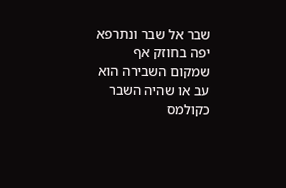שבר אל שבר ונתרפא יפה בחוזק אף שמקום השבירה הוא עב או שהיה השבר כקולמס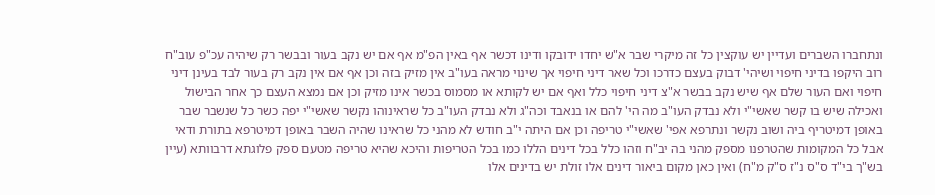ונתחברו השברים ועדיין יש עוקצין כל זה מיקרי שבר א"ש יחדו ידובקו ודינו דכשר אף באין הפ"מ אף אם יש נקב בעור ובבשר רק שיהיה עכ"פ עוב"ח רוב היקפו בדיני חיפוי ושיהי' דבוק בעצם כדרכו וכל שאר דיני חיפוי אך שינוי מראה בעו"ב אין מזיק בזה וכן אף אם אין נקב רק בעור לבד בעינן דיני חיפוי ואם העור שלם אף שיש נקב בבשר א"צ דיני חיפוי כלל ואף אם יש לקותא או מסמוס בכשר אינו מזיק וכן אם נמצא העצם כך אחר הבישול ואכילה שיש בו קשר שאשי"י ולא נבדק העו"ב מה הי' להם או בנאבד וכה"ג ולא נבדק העו"ב כל שראינוהו נקשר שאשי"י יפה כשר כל שנשבר שבר באופן דמיטריף ביה ושוב נקשר ונתרפא אפי' שאשי"י טריפה וכן אם היתה י"ב חודש לא מהני כל שראינו שהיה השבר באופן דמיטרפא בתורת ודאי אבל כל המקומות שהטרפנו מספק מהני בה יב"ח וזהו כלל בכל דינים הללו כמו בכל הטריפות והיכא שהיא טריפה מטעם ספק פלוגתא דרבוותא (עיין בש"ך בי"ד ס"ס נ"ז ס"ק מ"ח) ואין כאן מקום ביאור דינים אלו זולת יש בדינים אלו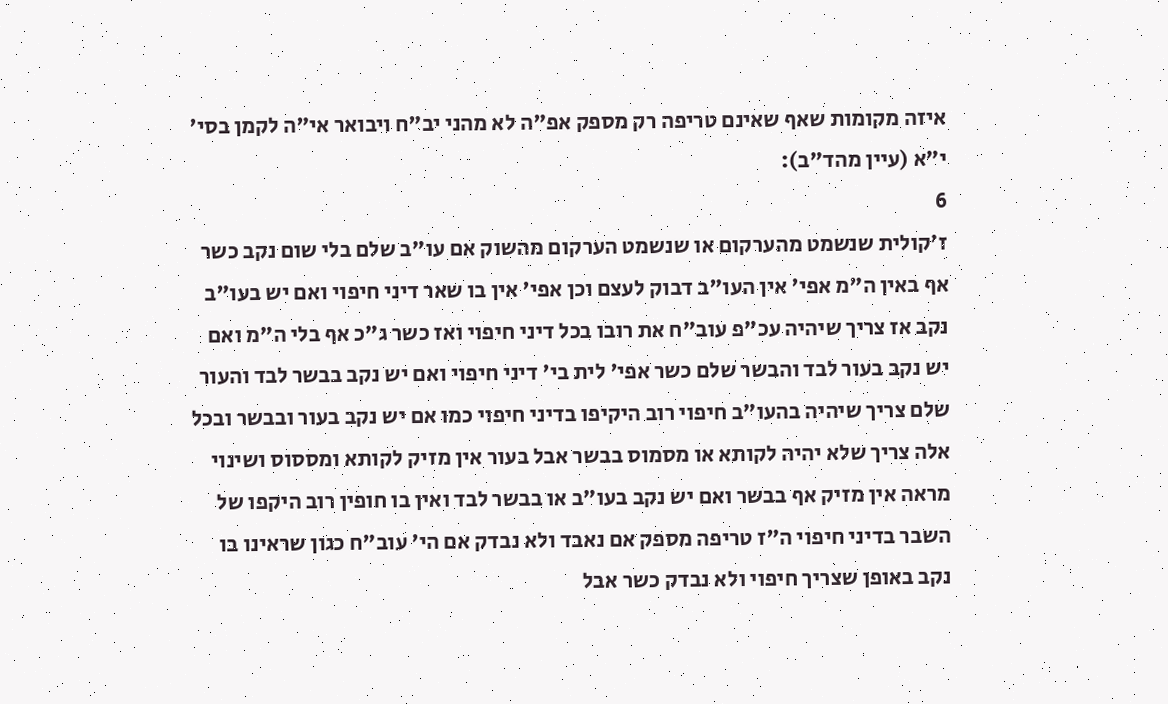איזה מקומות שאף שאינם טריפה רק מספק אפ"ה לא מהני יב"ח ויבואר אי"ה לקמן בסי' י"א (עיין מהד"ב):
6
ז׳קולית שנשמט מהערקום או שנשמט הערקום מהשוק אם עו"ב שלם בלי שום נקב כשר אף באין ה"מ אפי' אין העו"ב דבוק לעצם וכן אפי' אין בו שאר דיני חיפוי ואם יש בעו"ב נקב אז צריך שיהיה עכ"פ עוב"ח את רובו בכל דיני חיפוי ואז כשר ג"כ אף בלי ה"מ ואם יש נקב בעור לבד והבשר שלם כשר אפי' לית בי' דיני חיפוי ואם יש נקב בבשר לבד והעור שלם צריך שיהיה בהעו"ב חיפוי רוב היקיפו בדיני חיפוי כמו אם יש נקב בעור ובבשר ובכל אלה צריך שלא יהיה לקותא או מסמוס בבשר אבל בעור אין מזיק לקותא ומססוס ושינוי מראה אין מזיק אף בבשר ואם יש נקב בעו"ב או בבשר לבד ואין בו חופין רוב היקפו של השבר בדיני חיפוי ה"ז טריפה מספק אם נאבד ולא נבדק אם הי' עוב"ח כגון שראינו בו נקב באופן שצריך חיפוי ולא נבדק כשר אבל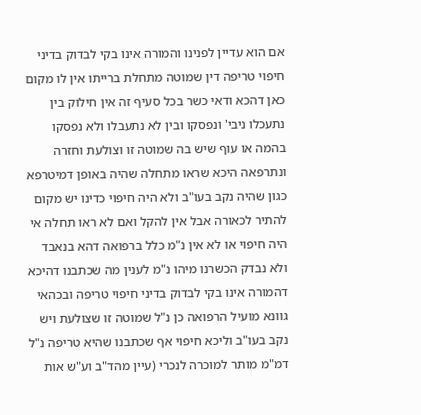אם הוא עדיין לפנינו והמורה אינו בקי לבדוק בדיני חיפוי טריפה דין שמוטה מתחלת ברייתו אין לו מקום כאן דהכא ודאי כשר בכל סעיף זה אין חילוק בין נתעכלו ניבי' ונפסקו ובין לא נתעבלו ולא נפסקו בהמה או עוף שיש בה שמוטה זו וצולעת וחזרה ונתרפאה היכא שראו מתחלה שהיה באופן דמיטרפא כגון שהיה נקב בעו"ב ולא היה חיפוי כדינו יש מקום להתיר לכאורה אבל אין להקל ואם לא ראו תחלה אי היה חיפוי או לא אין נ"מ כלל ברפואה דהא בנאבד ולא נבדק הכשרנו מיהו נ"מ לענין מה שכתבנו דהיכא דהמורה אינו בקי לבדוק בדיני חיפוי טריפה ובכהאי גוונא מועיל הרפואה כן נ"ל שמוטה זו שצולעת ויש נקב בעו"ב וליכא חיפוי אף שכתבנו שהיא טריפה נ"ל דמ"מ מותר למוכרה לנכרי (עיין מהד"ב וע"ש אות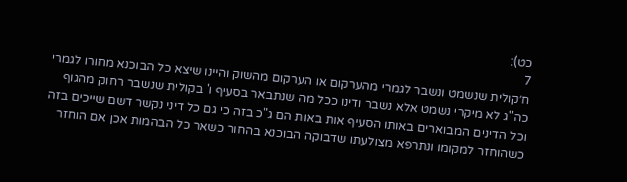כט):
7
ח׳קולית שנשמט ונשבר לגמרי מהערקום או הערקום מהשוק והיינו שיצא כל הבוכנא מחורו לגמרי כה"ג לא מיקרי נשמט אלא נשבר ודינו ככל מה שנתבאר בסעיף ו' בקולית שנשבר רחוק מהגוף וכל הדינים המבוארים באותו הסעיף אות באות הם ג"כ בזה כי גם כל דיני נקשר דשם שייכים בזה כשהוחזר למקומו ונתרפא מצולעתו שדבוקה הבוכנא בהחור כשאר כל הבהמות אכן אם הוחזר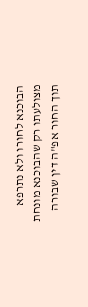הבוכנא לחורו ולא נתרפא מצולעתו רק שהבוכנא מונחת תוך החור אפ"ה דין שבורה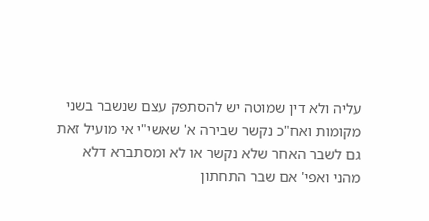עליה ולא דין שמוטה יש להסתפק עצם שנשבר בשני מקומות ואח"כ נקשר שבירה א' שאשי"י אי מועיל זאת גם לשבר האחר שלא נקשר או לא ומסתברא דלא מהני ואפי' אם שבר התחתון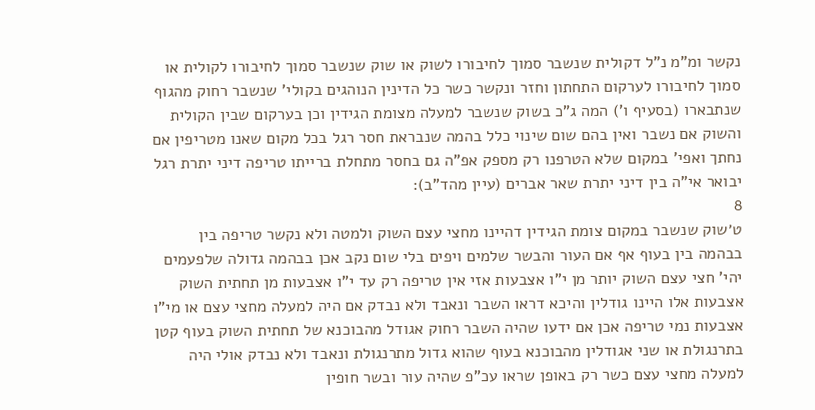נקשר ומ"מ נ"ל דקולית שנשבר סמוך לחיבורו לשוק או שוק שנשבר סמוך לחיבורו לקולית או סמוך לחיבורו לערקום התחתון וחזר ונקשר כשר כל הדינין הנוהגים בקולי' שנשבר רחוק מהגוף שנתבארו (בסעיף ו') המה ג"כ בשוק שנשבר למעלה מצומת הגידין וכן בערקום שבין הקולית והשוק אם נשבר ואין בהם שום שינוי כלל בהמה שנבראת חסר רגל בכל מקום שאנו מטריפין אם נחתך ואפי' במקום שלא הטרפנו רק מספק אפ"ה גם בחסר מתחלת ברייתו טריפה דיני יתרת רגל יבואר אי"ה בין דיני יתרת שאר אברים (עיין מהד"ב):
8
ט׳שוק שנשבר במקום צומת הגידין דהיינו מחצי עצם השוק ולמטה ולא נקשר טריפה בין בבהמה בין בעוף אף אם העור והבשר שלמים ויפים בלי שום נקב אכן בבהמה גדולה שלפעמים יהי' חצי עצם השוק יותר מן י"ו אצבעות אזי אין טריפה רק עד י"ו אצבעות מן תחתית השוק אצבעות אלו היינו גודלין והיכא דראו השבר ונאבד ולא נבדק אם היה למעלה מחצי עצם או מי"ו אצבעות נמי טריפה אכן אם ידעו שהיה השבר רחוק אגודל מהבוכנא של תחתית השוק בעוף קטן בתרנגולת או שני אגודלין מהבוכנא בעוף שהוא גדול מתרנגולת ונאבד ולא נבדק אולי היה למעלה מחצי עצם כשר רק באופן שראו עכ"פ שהיה עור ובשר חופין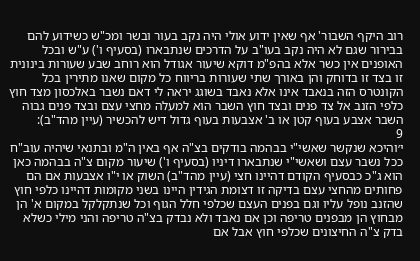רוב היקף השבור' אף שאין ידוע אולי היה נקב בעור ובשר ומכ"ש כשידוע להם בבירור שגם לא היה נקב בעו"ב על הדרכים שנתבארו (בסעיף ו') ע"ש ובכל האופנים אין כשר אלא בהפ"מ דוקא שיעור אגודל הוא רוחב שבע שעורות בינונית זו בצד זו בדוחק והן באורך שתי שעורות בריווח כל מקום שאנו מתירין בכל הקונטרס הזה בנאבד אינו אלא נאבד בשוגג יראה לי דאם נשבר באלכסון מצד חוץ כלפי הזנב אל צד פנים ובצד חוץ השבר הוא למעלה מחצי עצם ובצד פנים גבוה השבר אצבע בעוף קטן או ב' אצבעות בעוף גדול דיש להכשיר (עיין מהד"ב):
9
י׳והיכא שנקשר שאשי"י בבהמה בודקים בצ"ה אף באין ה"מ ובתנאי שיהיה עוב"ח ככל נשבר עצם ושאשי"י שנתבארו דיניו (בסעיף ו') שיעור מקום צ"ה בבהמה כאן הוא ג"כ כבסעיף הקודם דהיינו חצי (עיין מהד"ב) השוק או י"ו אצבעות אם הם פחותים מהחצי עצם בדיקה זו דצומת הגידין היינו בשני מקומות דהיינו כלפי חוץ שהזנב נופל עליו וגם בפנים העצם שכלפי חלל הגוף וכל שנתקלקל במקום א' הן מבחוץ הן מבפנים טריפה וכן אם נאבד ולא נבדק בצ"ה טריפה והני מילי כשלא בדק צ"ה החיצונים שכלפי חוץ אבל אם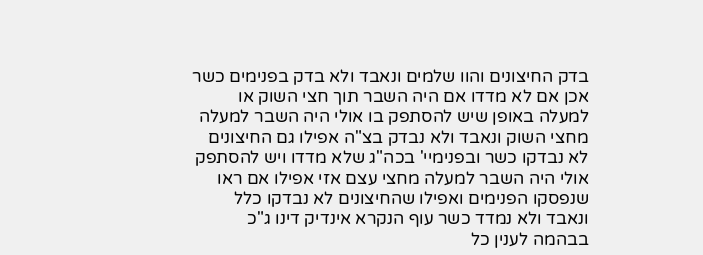בדק החיצונים והוו שלמים ונאבד ולא בדק בפנימים כשר אכן אם לא מדדו אם היה השבר תוך חצי השוק או למעלה באופן שיש להסתפק בו אולי היה השבר למעלה מחצי השוק ונאבד ולא נבדק בצ"ה אפילו גם החיצונים לא נבדקו כשר ובפנימיי' בכה"ג שלא מדדו ויש להסתפק אולי היה השבר למעלה מחצי עצם אזי אפילו אם ראו שנפסקו הפנימים ואפילו שהחיצונים לא נבדקו כלל ונאבד ולא נמדד כשר עוף הנקרא אינדיק דינו ג"כ בבהמה לענין כל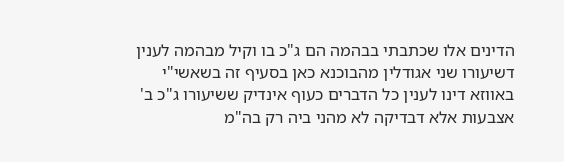הדינים אלו שכתבתי בבהמה הם ג"כ בו וקיל מבהמה לענין דשיעורו שני אגודלין מהבוכנא כאן בסעיף זה בשאשי"י באווזא דינו לענין כל הדברים כעוף אינדיק ששיעורו ג"כ ב' אצבעות אלא דבדיקה לא מהני ביה רק בה"מ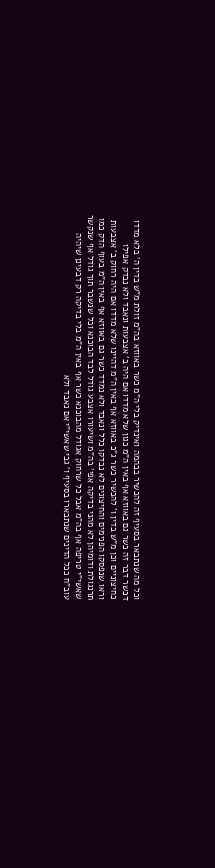וכל מה שנתבאר בסעיף זה להכשיר בבהמה ואינדיק בלי ה"מ כשר באווזא בה"מ זולת מ"ש בדין ה' בלא מדדו דכשר דבר זה כשר גם באווזא אף באין ה"מ כגון שלא מדדו אם היה ב' אצבעות ונאבד ולא נבדק אפילו כחיצוניים וכן מ"ש בדין ו' להכשיר כשר ג"כ באווזא אף באין ה"מ דהיינו שלא מדדו אם היה רחוק ב' אצבעות וראו שנפסקו הפנימים והחיצונים לא נבדקו כלל ונאבד ולא נמדד כשר גם באווזא אף באין ה"מ בעוף הדק כמו תרנגולת ודומיהן לא מהני בדיקה אפי' בה"מ ושיעורו אצבע גודל לבד הבוכנא וכל שנשבר תוך גודל אף שנקשר שאשי"י טריפה אף בה"מ אבל כל שרחוק אגודל מהבוכנא כשר אף באין ה"מ בלי בדיקה רק דבעינן שיהיה עוב"ח ככל הדינים שנתבארו בסעיף ו' גבי שאשי"י אם נאבד ולא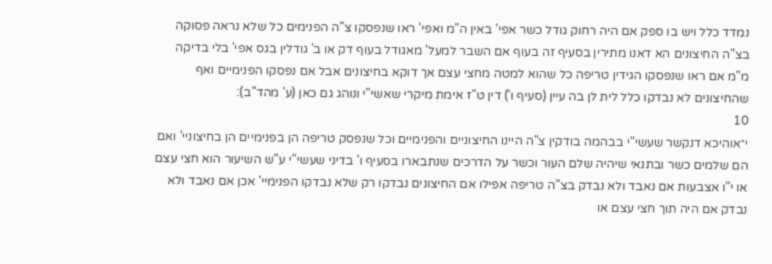נמדד כלל ויש בו ספק אם היה רחוק גודל כשר אפי' באין ה"מ ואפי' ראו שנפסקו צ"ה הפנימים כל שלא נראה פסוקה בצ"ה החיצונים הא דאנו מתירין בסעיף זה בעוף אם השבר למעל' מאגודל בעוף דק או ב' גודלין בגס אפי' בלי בדיקה מ"מ אם ראו שנפסקו הגידין טריפה כל שהוא למטה מחצי עצם אך דוקא בחיצונים אבל אם נפסקו הפנימיים ואף שהחיצונים לא נבדקו כלל לית לן בה עיין (סעיף ו') דין ט"ז אימת מיקרי שאשי"י ונוהג גם כאן (ע' מהד"ב):
10
י״אוהיכא דנקשר שעשי"י בבהמה בודקין צ"ה היינו החיצוניים והפנימיים וכל שנפסק טריפה הן בפנימיים הן בחיצוניי' ואם הם שלמים כשר ובתנאי שיהיה שלם העור וכשר על הדרכים שנתבארו בסעיף ו' בדיני שעשי"י ע"ש השיעור הוא חצי עצם או י"ו אצבעות אם נאבד ולא נבדק בצ"ה טריפה אפילו אם החיצונים נבדקו רק שלא נבדקו הפנימיי' אכן אם נאבד ולא נבדק אם היה תוך חצי עצם או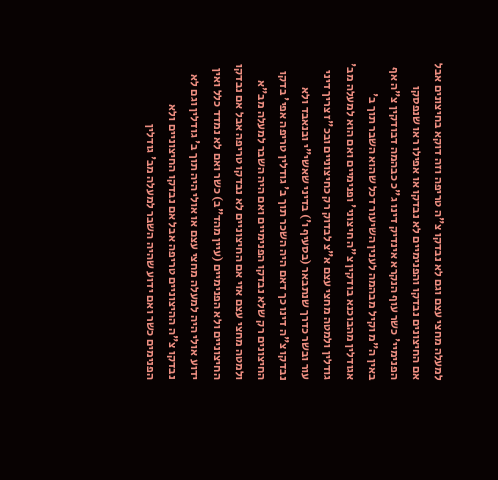למעלה מחצי עצם וגם לא נבדקו צ"ה טריפה וזה דוקא בחיצונים אבל אם החיצונים נבדקו והפנימיים לא נבדקו או אפילו ראו שנפסקו הפנימיי' כשר עוף הנקרא אינדיק דינו ג"כ כבהמה דבודקין צ"ה אף באין ה"מ וקיל מבהמה לענין השיעור דכל שהוא השבר תוך ב' אגודלין מהבוכנא בודקין צ"ה חיצוני' ופנימיים ואם הוא למעלה מב' גודלין ולמטה מחצי עצם א"צ לבדוק רק כחיצוניים ובכ"ז צריך דיני עור ובשר כדרך שנתבאר (בסעיף ו') בדיני שאשי"י ובנאבד ולא נבדקו צ"ה דינו כך דאם היה השכר תוך ב' גודלין טריפה אפי' בדקו החיצונים רק שלא נבדקו הפנימיים ואם היה השבר למעלה מב"א ולמטה מחצי עצם אזי אם החיצוניים לא נבדקו טריפה אבל אם נבדקו החיצוניים ולא הפנימיים (עיין מהד"ב) כשר ואם לא נמדד כלל ואין ידוע אולי היה למעלה מחצי עצם או אולי היה תוך ב' גודלין וגם לא נבדקו צ"ה ההיצוניים טריפה אבל אם נבדקו החיצוניים ולא הפנימים כשר ואם ידוע שהיה השבר למעלה מב' גודלין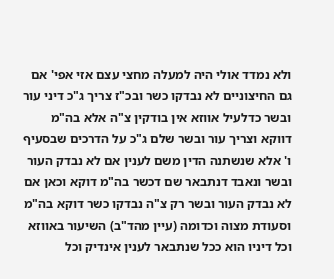ולא נמדד אולי היה למעלה מחצי עצם אזי אפי' אם גם החיצוניים לא נבדקו כשר ובכ"ז צריך ג"כ דיני עור ובשר כדלעיל אווזא אין בודקין צ"ה אלא בה"מ דווקא וצריך עור ובשר שלם ג"כ על הדרכים שבסעיף ו' אלא שנשתנה הדין משם לענין אם לא נבדק העור ובשר ונאבד דנתבאר שם דכשר בה"מ דוקא וכאן אם לא נבדק העור ובשר רק צ"ה נבדקו כשר דוקא בה"מ וסעודת מצוה וכדומה (עיין מהד"ב) השיעור באווזא וכל דיניו הוא ככל שנתבאר לענין אינדיק וכל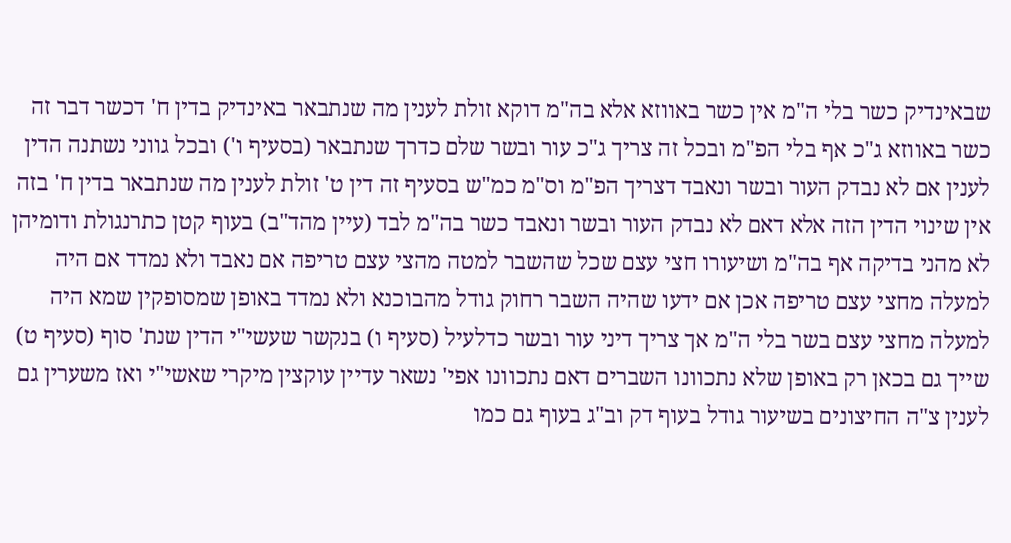שבאינדיק כשר בלי ה"מ אין כשר באווזא אלא בה"מ דוקא זולת לענין מה שנתבאר באינדיק בדין ח' דכשר דבר זה כשר באווזא ג"כ אף בלי הפ"מ ובכל זה צריך ג"כ עור ובשר שלם כדרך שנתבאר (בסעיף ו') ובכל גווני נשתנה הדין לענין אם לא נבדק העור ובשר ונאבד דצריך הפ"מ וס"מ כמ"ש בסעיף זה דין ט' זולת לענין מה שנתבאר בדין ח' בזה אין שינוי הדין הזה אלא דאם לא נבדק העור ובשר ונאבד כשר בה"מ לבד (עיין מהד"ב) בעוף קטן כתרנגולת ודומיהן לא מהני בדיקה אף בה"מ ושיעורו חצי עצם שכל שהשבר למטה מהצי עצם טריפה אם נאבד ולא נמדד אם היה למעלה מחצי עצם טריפה אכן אם ידעו שהיה השבר רחוק גודל מהבוכנא ולא נמדד באופן שמסופקין שמא היה למעלה מחצי עצם בשר בלי ה"מ אך צריך דיני עור ובשר כדלעיל (סעיף ו) בנקשר שעשי"י הדין שנת' סוף (סעיף ט) שייך גם בכאן רק באופן שלא נתכוונו השברים דאם נתכוונו אפי' נשאר עדיין עוקצין מיקרי שאשי"י ואז משערין גם לענין צ"ה החיצונים בשיעור גודל בעוף דק וב"ג בעוף גם כמו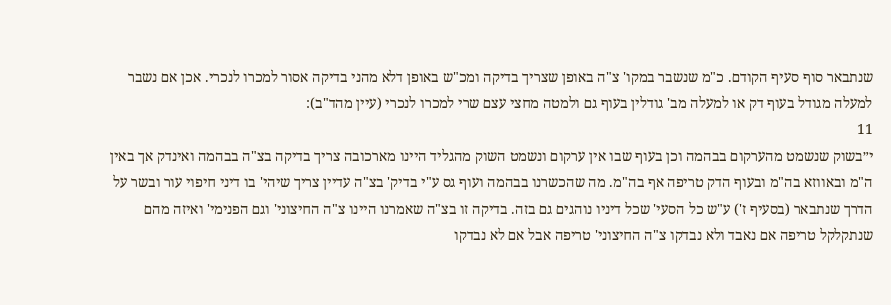שנתבאר סוף סעיף הקודם. כ"מ שנשבר במקו' צ"ה באופן שצריך בדיקה ומכ"ש באופן דלא מהני בדיקה אסור למכרו לנכרי. אכן אם נשבר למעלה מגודל בעוף דק או למעלה מב' גודלין בעוף גם ולמטה מחצי עצם שרי למכרו לנכרי (עיין מהד"ב):
11
י״בשוק שנשמט מהערקום בבהמה וכן בעוף שבו אין ערקום ונשמט השוק מהגליד היינו מארכובה צריך בדיקה בצ"ה בבהמה ואינדק אך באין ה"מ ובאווזא בה"מ ובעוף הדק טריפה אף בה"מ. מה שהכשרנו בבהמה ועוף גס ע"י בדיק' בצ"ה עדיין צריך שיהי' בו דיני חיפוי עור ובשר על הדרך שנתבאר (בסעיף ז') ע"ש כל הסעי' שכל דיניו נוהגים גם בזה. בדיקה זו בצ"ה שאמרנו היינו צ"ה החיצוני' וגם הפנימי' ואיזה מהם שנתקלקל טריפה אם נאבד ולא נבדקו צ"ה החיצוני' טריפה אבל אם לא נבדקו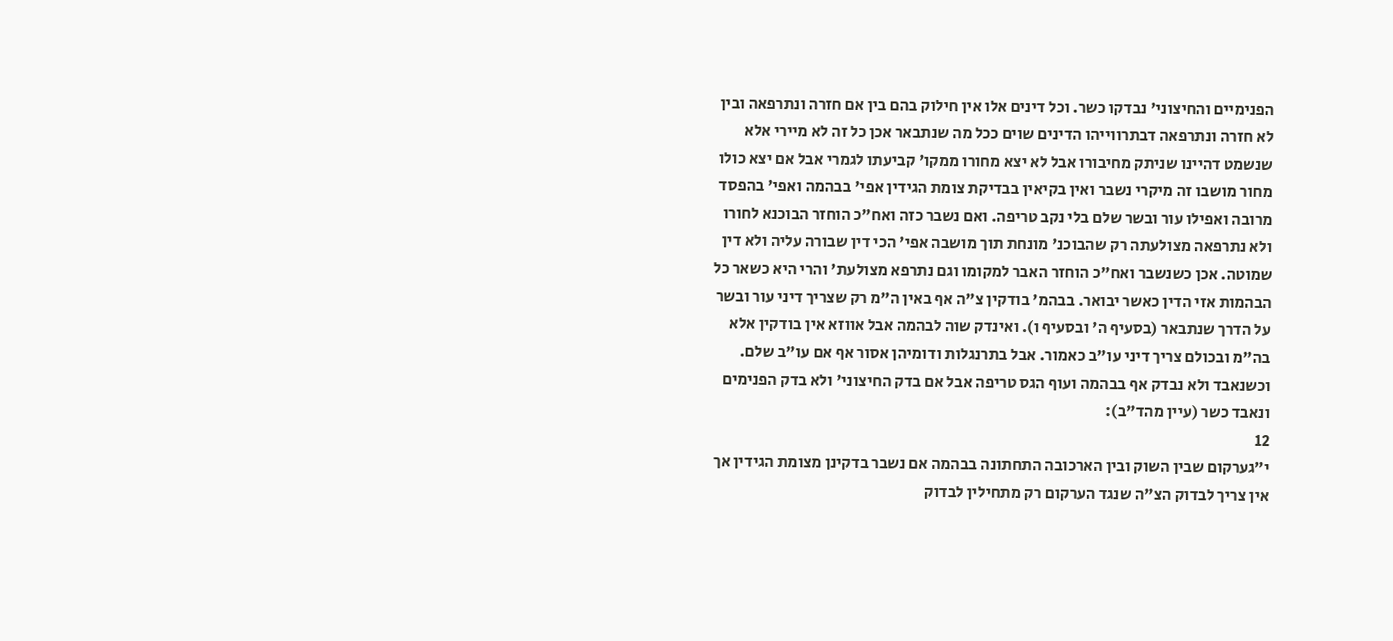הפנימיים והחיצוני' נבדקו כשר. וכל דינים אלו אין חילוק בהם בין אם חזרה ונתרפאה ובין לא חזרה ונתרפאה דבתרווייהו הדינים שוים ככל מה שנתבאר אכן כל זה לא מיירי אלא שנשמט דהיינו שניתק מחיבורו אבל לא יצא מחורו ממקו' קביעתו לגמרי אבל אם יצא כולו מחור מושבו זה מיקרי נשבר ואין בקיאין בבדיקת צומת הגידין אפי' בבהמה ואפי' בהפסד מרובה ואפילו עור ובשר שלם בלי נקב טריפה. ואם נשבר כזה ואח"כ הוחזר הבוכנא לחורו ולא נתרפאה מצולעתה רק שהבוכנ' מונחת תוך מושבה אפי' הכי דין שבורה עליה ולא דין שמוטה. אכן כשנשבר ואח"כ הוחזר האבר למקומו וגם נתרפא מצולעת' והרי היא כשאר כל הבהמות אזי הדין כאשר יבואר. בבהמ' בודקין צ"ה אף באין ה"מ רק שצריך דיני עור ובשר על הדרך שנתבאר (בסעיף ה' ובסעיף ו). ואינדק שוה לבהמה אבל אווזא אין בודקין אלא בה"מ ובכולם צריך דיני עו"ב כאמור. אבל בתרנגלות ודומיהן אסור אף אם עו"ב שלם. וכשנאבד ולא נבדק אף בבהמה ועוף הגס טריפה אבל אם בדק החיצוני' ולא בדק הפנימים ונאבד כשר (עיין מהד"ב):
12
י״גערקום שבין השוק ובין הארכובה התחתונה בבהמה אם נשבר בדקינן מצומת הגידין אך אין צריך לבדוק הצ"ה שנגד הערקום רק מתחילין לבדוק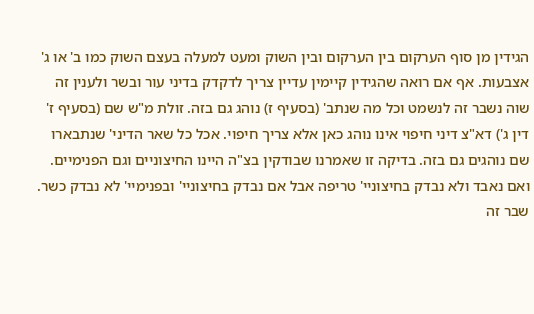הגידין מן סוף הערקום בין הערקום ובין השוק ומעט למעלה בעצם השוק כמו ב' או ג' אצבעות. אף אם רואה שהגידין קיימין עדיין צריך לדקדק בדיני עור ובשר ולענין זה שוה נשבר זה לנשמט וכל מה שנתב' (בסעיף ז) נוהג גם בזה. זולת מ"ש שם (בסעיף ז' דין ג') דא"צ דיני חיפוי אינו נוהג כאן אלא צריך חיפוי. אכל כל שאר הדיני' שנתבארו שם נוהגים גם בזה. בדיקה זו שאמרנו שבודקין בצ"ה היינו החיצוניים וגם הפנימיים. ואם נאבד ולא נבדק בחיצוניי' טריפה אבל אם נבדק בחיצוניי' ובפנימיי' לא נבדק כשר. שבר זה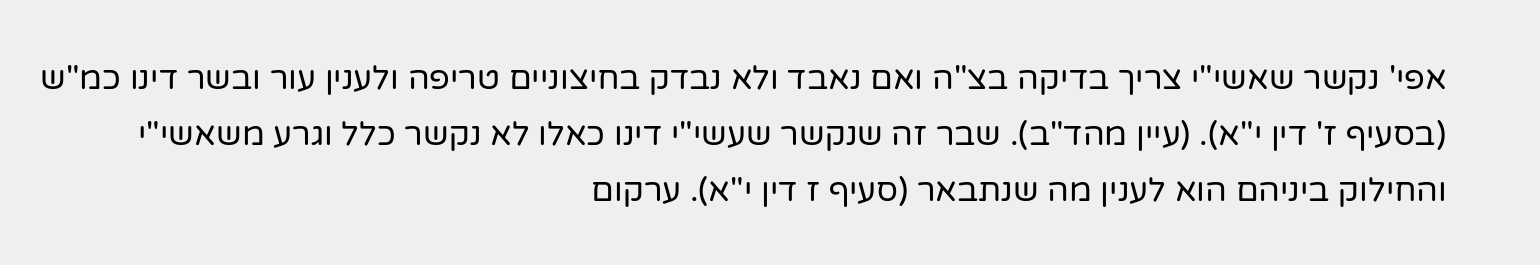אפי' נקשר שאשי"י צריך בדיקה בצ"ה ואם נאבד ולא נבדק בחיצוניים טריפה ולענין עור ובשר דינו כמ"ש (בסעיף ז' דין י"א). (עיין מהד"ב). שבר זה שנקשר שעשי"י דינו כאלו לא נקשר כלל וגרע משאשי"י והחילוק ביניהם הוא לענין מה שנתבאר (סעיף ז דין י"א). ערקום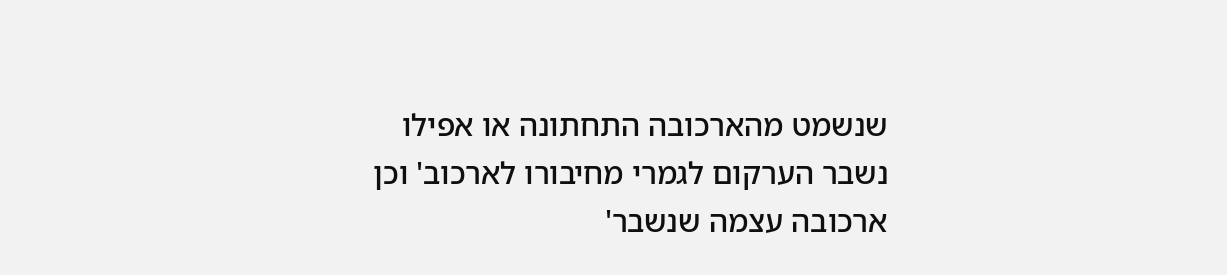שנשמט מהארכובה התחתונה או אפילו נשבר הערקום לגמרי מחיבורו לארכוב' וכן ארכובה עצמה שנשבר'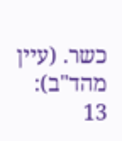כשר. (עיין מהד"ב):
13